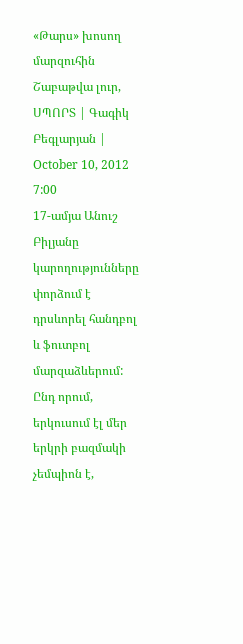«Թարս» խոսող մարզուհին
Շաբաթվա լուր, ՍՊՈՐՏ | Գագիկ Բեգլարյան | October 10, 2012 7:00
17-ամյա Անուշ Բիլյանը կարողությունները փորձում է դրսևորել հանդբոլ և ֆուտբոլ մարզաձևերում: Ընդ որում, երկուսում էլ մեր երկրի բազմակի չեմպիոն է,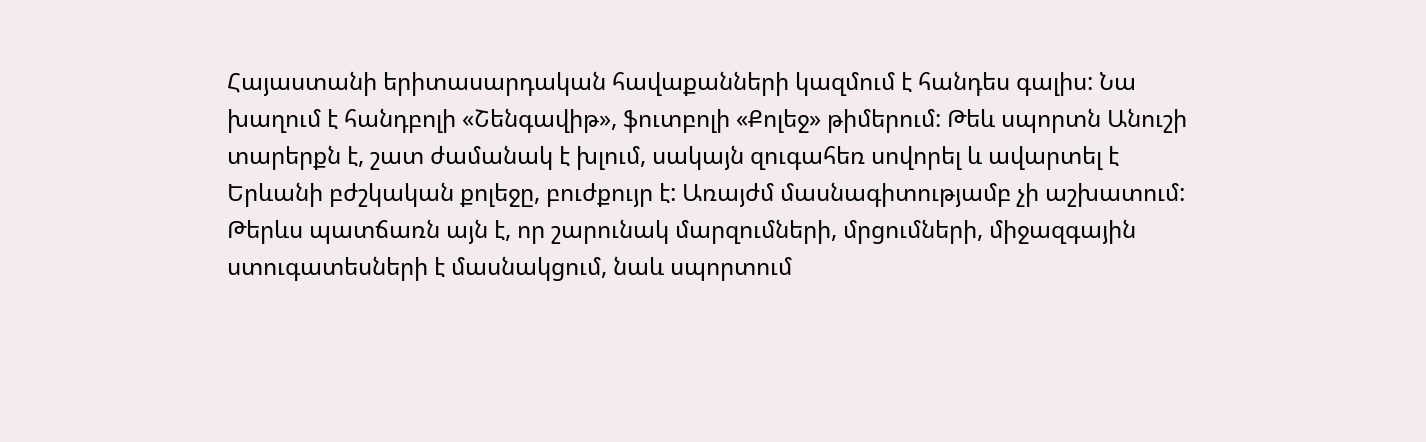Հայաստանի երիտասարդական հավաքանների կազմում է հանդես գալիս: Նա խաղում է հանդբոլի «Շենգավիթ», ֆուտբոլի «Քոլեջ» թիմերում: Թեև սպորտն Անուշի տարերքն է, շատ ժամանակ է խլում, սակայն զուգահեռ սովորել և ավարտել է Երևանի բժշկական քոլեջը, բուժքույր է: Առայժմ մասնագիտությամբ չի աշխատում: Թերևս պատճառն այն է, որ շարունակ մարզումների, մրցումների, միջազգային ստուգատեսների է մասնակցում, նաև սպորտում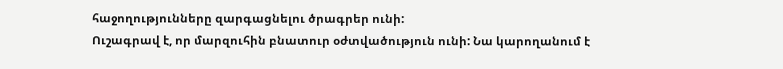հաջողությունները զարգացնելու ծրագրեր ունի:
Ուշագրավ է, որ մարզուհին բնատուր օժտվածություն ունի: Նա կարողանում է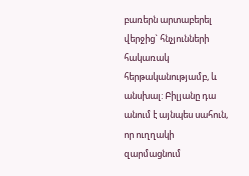բառերն արտաբերել վերջից` հնչյունների հակառակ հերթականությամբ, և անսխալ: Բիլյանը դա անում է այնպես սահուն, որ ուղղակի զարմացնում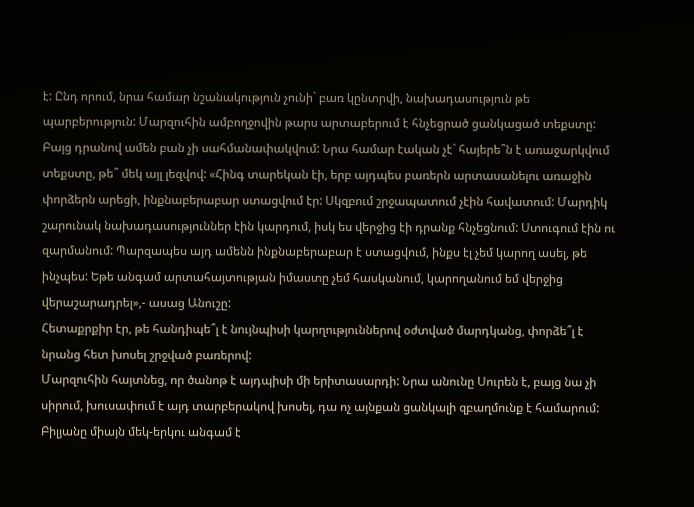է: Ընդ որում, նրա համար նշանակություն չունի` բառ կընտրվի, նախադասություն թե պարբերություն: Մարզուհին ամբողջովին թարս արտաբերում է հնչեցրած ցանկացած տեքստը: Բայց դրանով ամեն բան չի սահմանափակվում: Նրա համար էական չէ` հայերե՞ն է առաջարկվում տեքստը, թե՞ մեկ այլ լեզվով: «Հինգ տարեկան էի, երբ այդպես բառերն արտասանելու առաջին փորձերն արեցի, ինքնաբերաբար ստացվում էր: Սկզբում շրջապատում չէին հավատում: Մարդիկ շարունակ նախադասություններ էին կարդում, իսկ ես վերջից էի դրանք հնչեցնում: Ստուգում էին ու զարմանում: Պարզապես այդ ամենն ինքնաբերաբար է ստացվում, ինքս էլ չեմ կարող ասել, թե ինչպես: Եթե անգամ արտահայտության իմաստը չեմ հասկանում, կարողանում եմ վերջից վերաշարադրել»,- ասաց Անուշը:
Հետաքրքիր էր, թե հանդիպե՞լ է նույնպիսի կարղություններով օժտված մարդկանց, փորձե՞լ է նրանց հետ խոսել շրջված բառերով:
Մարզուհին հայտնեց, որ ծանոթ է այդպիսի մի երիտասարդի: Նրա անունը Սուրեն է, բայց նա չի սիրում, խուսափում է այդ տարբերակով խոսել, դա ոչ այնքան ցանկալի զբաղմունք է համարում: Բիլյանը միայն մեկ-երկու անգամ է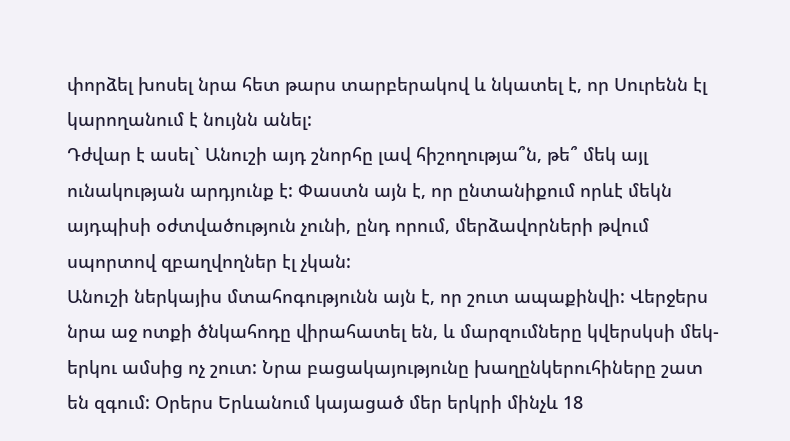փորձել խոսել նրա հետ թարս տարբերակով և նկատել է, որ Սուրենն էլ կարողանում է նույնն անել:
Դժվար է ասել` Անուշի այդ շնորհը լավ հիշողությա՞ն, թե՞ մեկ այլ ունակության արդյունք է: Փաստն այն է, որ ընտանիքում որևէ մեկն այդպիսի օժտվածություն չունի, ընդ որում, մերձավորների թվում սպորտով զբաղվողներ էլ չկան:
Անուշի ներկայիս մտահոգությունն այն է, որ շուտ ապաքինվի: Վերջերս նրա աջ ոտքի ծնկահոդը վիրահատել են, և մարզումները կվերսկսի մեկ- երկու ամսից ոչ շուտ: Նրա բացակայությունը խաղընկերուհիները շատ են զգում: Օրերս Երևանում կայացած մեր երկրի մինչև 18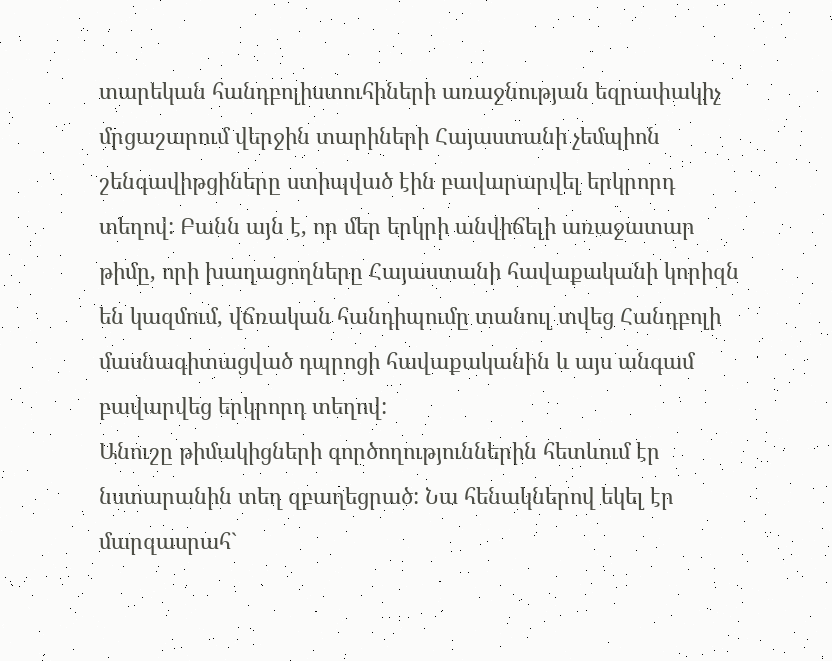տարեկան հանդբոլիստուհիների առաջնության եզրափակիչ մրցաշարում վերջին տարիների Հայաստանի չեմպիոն շենգավիթցիները ստիպված էին բավարարվել երկրորդ տեղով: Բանն այն է, որ մեր երկրի անվիճելի առաջատար թիմը, որի խաղացողները Հայաստանի հավաքականի կորիզն են կազմում, վճռական հանդիպումը տանուլ տվեց Հանդբոլի մասնագիտացված դպրոցի հավաքականին և այս անգամ բավարվեց երկրորդ տեղով:
Անուշը թիմակիցների գործողություններին հետևում էր նստարանին տեղ զբաղեցրած: Նա հենակներով եկել էր մարզասրահ`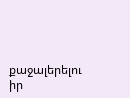քաջալերելու իր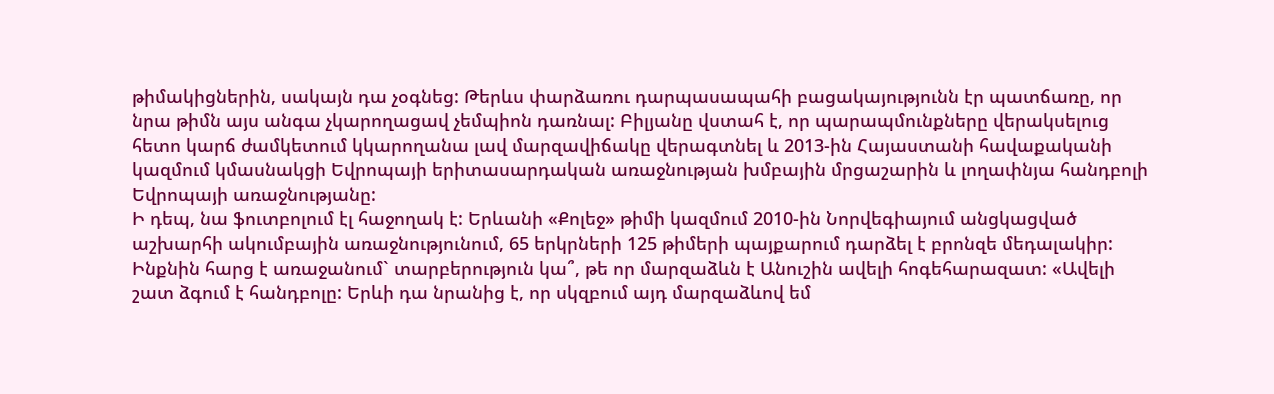թիմակիցներին, սակայն դա չօգնեց: Թերևս փարձառու դարպասապահի բացակայությունն էր պատճառը, որ նրա թիմն այս անգա չկարողացավ չեմպիոն դառնալ: Բիլյանը վստահ է, որ պարապմունքները վերակսելուց հետո կարճ ժամկետում կկարողանա լավ մարզավիճակը վերագտնել և 2013-ին Հայաստանի հավաքականի կազմում կմասնակցի Եվրոպայի երիտասարդական առաջնության խմբային մրցաշարին և լողափնյա հանդբոլի Եվրոպայի առաջնությանը:
Ի դեպ, նա ֆուտբոլում էլ հաջողակ է: Երևանի «Քոլեջ» թիմի կազմում 2010-ին Նորվեգիայում անցկացված աշխարհի ակումբային առաջնությունում, 65 երկրների 125 թիմերի պայքարում դարձել է բրոնզե մեդալակիր:
Ինքնին հարց է առաջանում` տարբերություն կա՞, թե որ մարզաձևն է Անուշին ավելի հոգեհարազատ: «Ավելի շատ ձգում է հանդբոլը: Երևի դա նրանից է, որ սկզբում այդ մարզաձևով եմ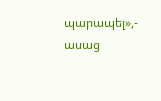պարապել»,- ասաց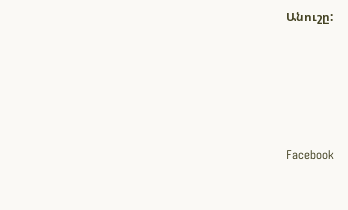Անուշը:






Facebook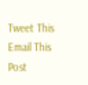Tweet This
Email This Post